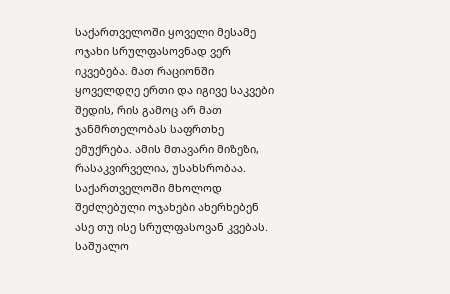საქართველოში ყოველი მესამე ოჯახი სრულფასოვნად ვერ იკვებება. მათ რაციონში ყოველდღე ერთი და იგივე საკვები შედის, რის გამოც არ მათ ჯანმრთელობას საფრთხე ემუქრება. ამის მთავარი მიზეზი, რასაკვირველია, უსახსრობაა. საქართველოში მხოლოდ შეძლებული ოჯახები ახერხებენ ასე თუ ისე სრულფასოვან კვებას. საშუალო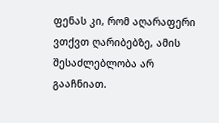ფენას კი, რომ აღარაფერი ვთქვთ ღარიბებზე, ამის შესაძლებლობა არ გააჩნიათ.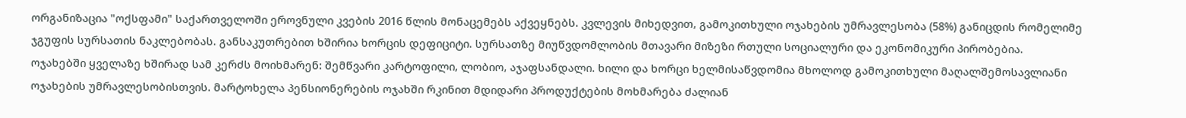ორგანიზაცია "ოქსფამი" საქართველოში ეროვნული კვების 2016 წლის მონაცემებს აქვეყნებს. კვლევის მიხედვით, გამოკითხული ოჯახების უმრავლესობა (58%) განიცდის რომელიმე ჯგუფის სურსათის ნაკლებობას. განსაკუთრებით ხშირია ხორცის დეფიციტი. სურსათზე მიუწვდომლობის მთავარი მიზეზი რთული სოციალური და ეკონომიკური პირობებია.
ოჯახებში ყველაზე ხშირად სამ კერძს მოიხმარენ: შემწვარი კარტოფილი, ლობიო, აჯაფსანდალი. ხილი და ხორცი ხელმისაწვდომია მხოლოდ გამოკითხული მაღალშემოსავლიანი ოჯახების უმრავლესობისთვის. მარტოხელა პენსიონერების ოჯახში რკინით მდიდარი პროდუქტების მოხმარება ძალიან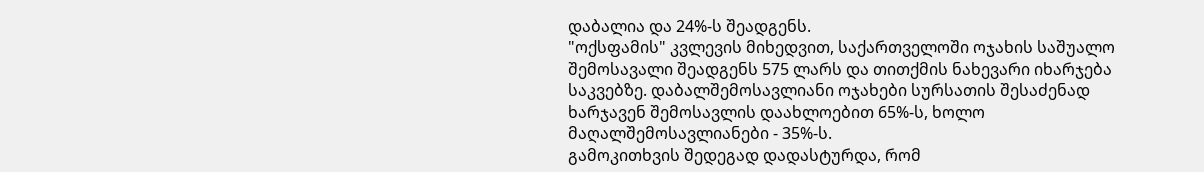დაბალია და 24%-ს შეადგენს.
"ოქსფამის" კვლევის მიხედვით, საქართველოში ოჯახის საშუალო შემოსავალი შეადგენს 575 ლარს და თითქმის ნახევარი იხარჯება საკვებზე. დაბალშემოსავლიანი ოჯახები სურსათის შესაძენად ხარჯავენ შემოსავლის დაახლოებით 65%-ს, ხოლო მაღალშემოსავლიანები - 35%-ს.
გამოკითხვის შედეგად დადასტურდა, რომ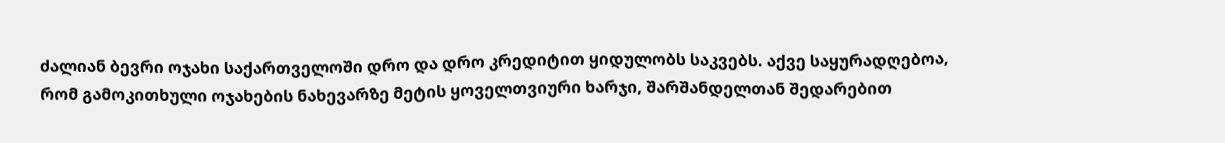ძალიან ბევრი ოჯახი საქართველოში დრო და დრო კრედიტით ყიდულობს საკვებს. აქვე საყურადღებოა, რომ გამოკითხული ოჯახების ნახევარზე მეტის ყოველთვიური ხარჯი, შარშანდელთან შედარებით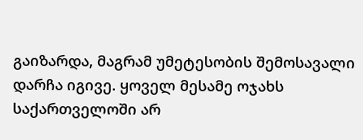გაიზარდა, მაგრამ უმეტესობის შემოსავალი დარჩა იგივე. ყოველ მესამე ოჯახს საქართველოში არ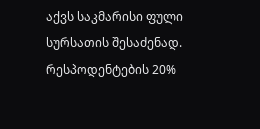აქვს საკმარისი ფული სურსათის შესაძენად.
რესპოდენტების 20%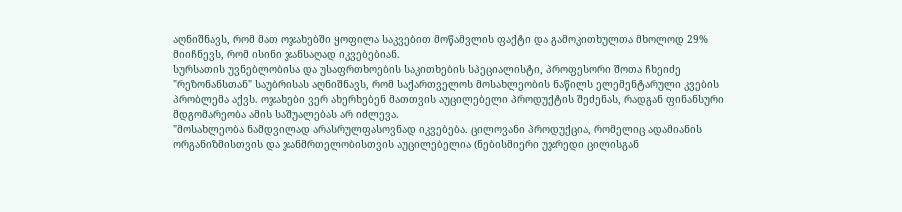აღნიშნავს, რომ მათ ოჯახებში ყოფილა საკვებით მოწამვლის ფაქტი და გამოკითხულთა მხოლოდ 29% მიიჩნევს, რომ ისინი ჯანსაღად იკვებებიან.
სურსათის უვნებლობისა და უსაფრთხოების საკითხების სპეციალისტი, პროფესორი შოთა ჩხეიძე "რეზონანსთან" საუბრისას აღნიშნავს, რომ საქართველოს მოსახლეობის ნაწილს ელემენტარული კვების პრობლემა აქვს. ოჯახები ვერ ახერხებენ მათთვის აუცილებელი პროდუქტის შეძენას, რადგან ფინანსური მდგომარეობა ამის საშუალებას არ იძლევა.
"მოსახლეობა ნამდვილად არასრულფასოვნად იკვებება. ცილოვანი პროდუქცია, რომელიც ადამიანის ორგანიზმისთვის და ჯანმრთელობისთვის აუცილებელია (ნებისმიერი უჯრედი ცილისგან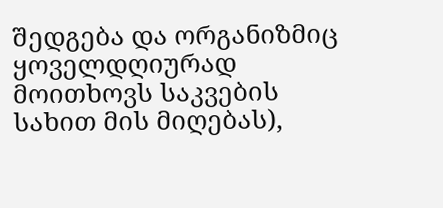შედგება და ორგანიზმიც ყოველდღიურად მოითხოვს საკვების სახით მის მიღებას),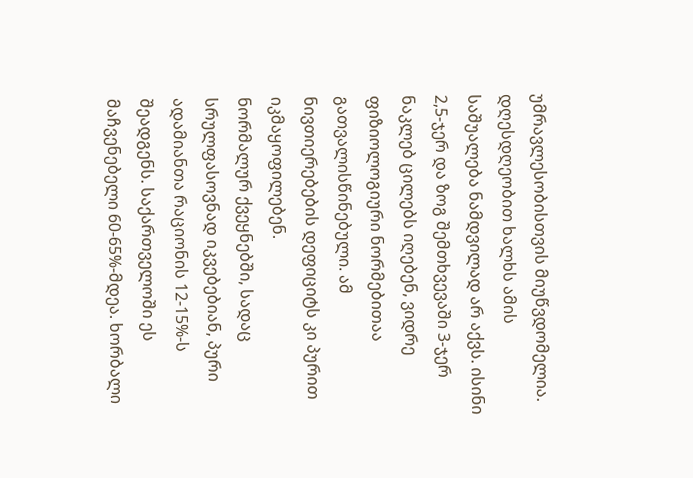უმრავლესობისთვის მიუწვდომელია. დღესდღეობით ხალხს ამის საშუალება ნამდვილად არ აქვს. ისინი 2,5-ჯერ და ზოგ შემთხვევაში 3-ჯერ ნაკლებ ცილებს იღებენ, ვიდრე ფიზიოლოგიური ნორმებითაა გათვალისწინებული. ამ ნივთიერებების დეფიციტს კი პურით იკმაყოფილებენ.
ნორმალურ ქვეყნებში, სადაც სრულფასოვნად იკვებებიან, პური ადამიანთა რაციონის 12-15%-ს შეადგენს. საქართველოში ეს მაჩვენებელი 60-65%-მდეა. ხორბალი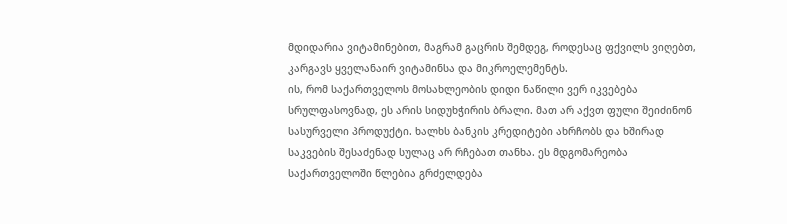მდიდარია ვიტამინებით, მაგრამ გაცრის შემდეგ, როდესაც ფქვილს ვიღებთ, კარგავს ყველანაირ ვიტამინსა და მიკროელემენტს.
ის, რომ საქართველოს მოსახლეობის დიდი ნაწილი ვერ იკვებება სრულფასოვნად, ეს არის სიდუხჭირის ბრალი. მათ არ აქვთ ფული შეიძინონ სასურველი პროდუქტი. ხალხს ბანკის კრედიტები ახრჩობს და ხშირად საკვების შესაძენად სულაც არ რჩებათ თანხა. ეს მდგომარეობა საქართველოში წლებია გრძელდება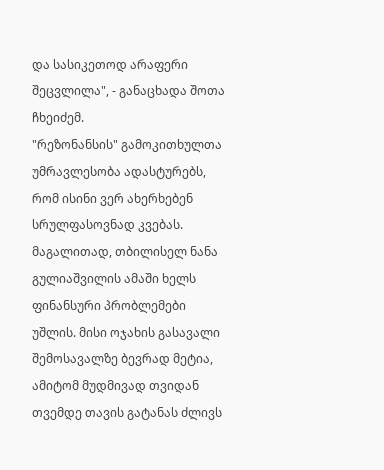და სასიკეთოდ არაფერი შეცვლილა", - განაცხადა შოთა ჩხეიძემ.
"რეზონანსის" გამოკითხულთა უმრავლესობა ადასტურებს, რომ ისინი ვერ ახერხებენ სრულფასოვნად კვებას. მაგალითად, თბილისელ ნანა გულიაშვილის ამაში ხელს ფინანსური პრობლემები უშლის. მისი ოჯახის გასავალი შემოსავალზე ბევრად მეტია, ამიტომ მუდმივად თვიდან თვემდე თავის გატანას ძლივს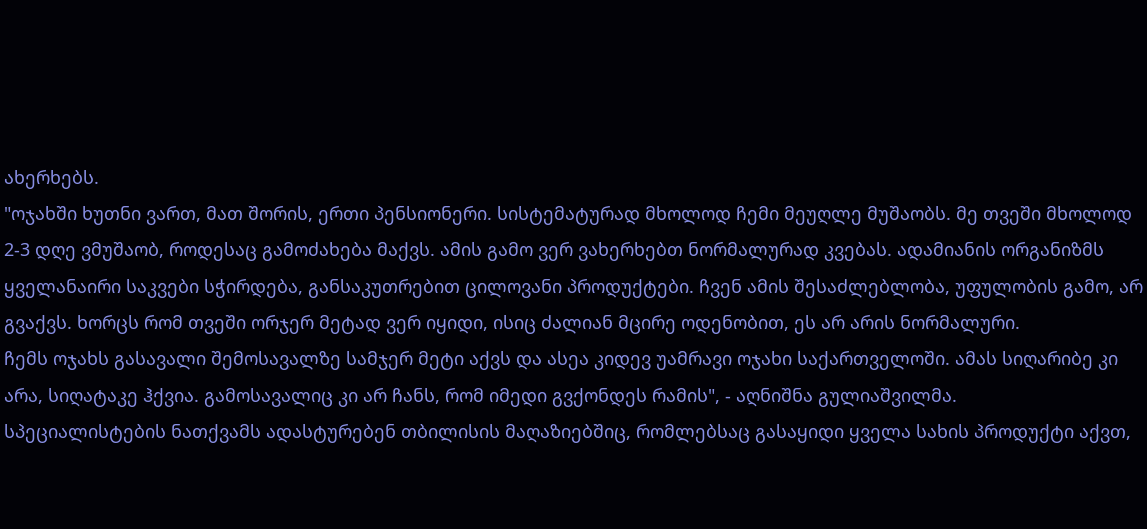ახერხებს.
"ოჯახში ხუთნი ვართ, მათ შორის, ერთი პენსიონერი. სისტემატურად მხოლოდ ჩემი მეუღლე მუშაობს. მე თვეში მხოლოდ 2-3 დღე ვმუშაობ, როდესაც გამოძახება მაქვს. ამის გამო ვერ ვახერხებთ ნორმალურად კვებას. ადამიანის ორგანიზმს ყველანაირი საკვები სჭირდება, განსაკუთრებით ცილოვანი პროდუქტები. ჩვენ ამის შესაძლებლობა, უფულობის გამო, არ გვაქვს. ხორცს რომ თვეში ორჯერ მეტად ვერ იყიდი, ისიც ძალიან მცირე ოდენობით, ეს არ არის ნორმალური.
ჩემს ოჯახს გასავალი შემოსავალზე სამჯერ მეტი აქვს და ასეა კიდევ უამრავი ოჯახი საქართველოში. ამას სიღარიბე კი არა, სიღატაკე ჰქვია. გამოსავალიც კი არ ჩანს, რომ იმედი გვქონდეს რამის", - აღნიშნა გულიაშვილმა.
სპეციალისტების ნათქვამს ადასტურებენ თბილისის მაღაზიებშიც, რომლებსაც გასაყიდი ყველა სახის პროდუქტი აქვთ,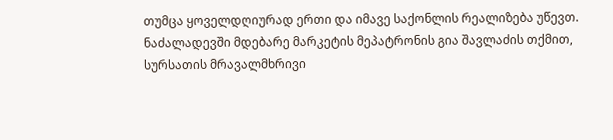თუმცა ყოველდღიურად ერთი და იმავე საქონლის რეალიზება უწევთ. ნაძალადევში მდებარე მარკეტის მეპატრონის გია შავლაძის თქმით, სურსათის მრავალმხრივი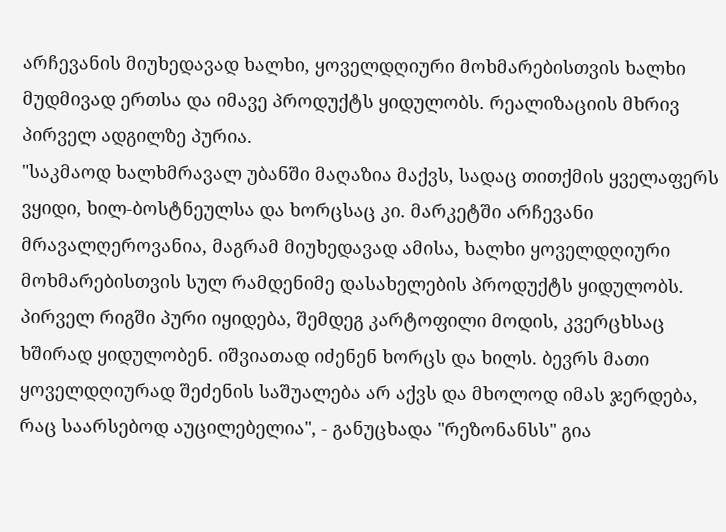არჩევანის მიუხედავად ხალხი, ყოველდღიური მოხმარებისთვის ხალხი მუდმივად ერთსა და იმავე პროდუქტს ყიდულობს. რეალიზაციის მხრივ პირველ ადგილზე პურია.
"საკმაოდ ხალხმრავალ უბანში მაღაზია მაქვს, სადაც თითქმის ყველაფერს ვყიდი, ხილ-ბოსტნეულსა და ხორცსაც კი. მარკეტში არჩევანი მრავალღეროვანია, მაგრამ მიუხედავად ამისა, ხალხი ყოველდღიური მოხმარებისთვის სულ რამდენიმე დასახელების პროდუქტს ყიდულობს. პირველ რიგში პური იყიდება, შემდეგ კარტოფილი მოდის, კვერცხსაც ხშირად ყიდულობენ. იშვიათად იძენენ ხორცს და ხილს. ბევრს მათი ყოველდღიურად შეძენის საშუალება არ აქვს და მხოლოდ იმას ჯერდება, რაც საარსებოდ აუცილებელია", - განუცხადა "რეზონანსს" გია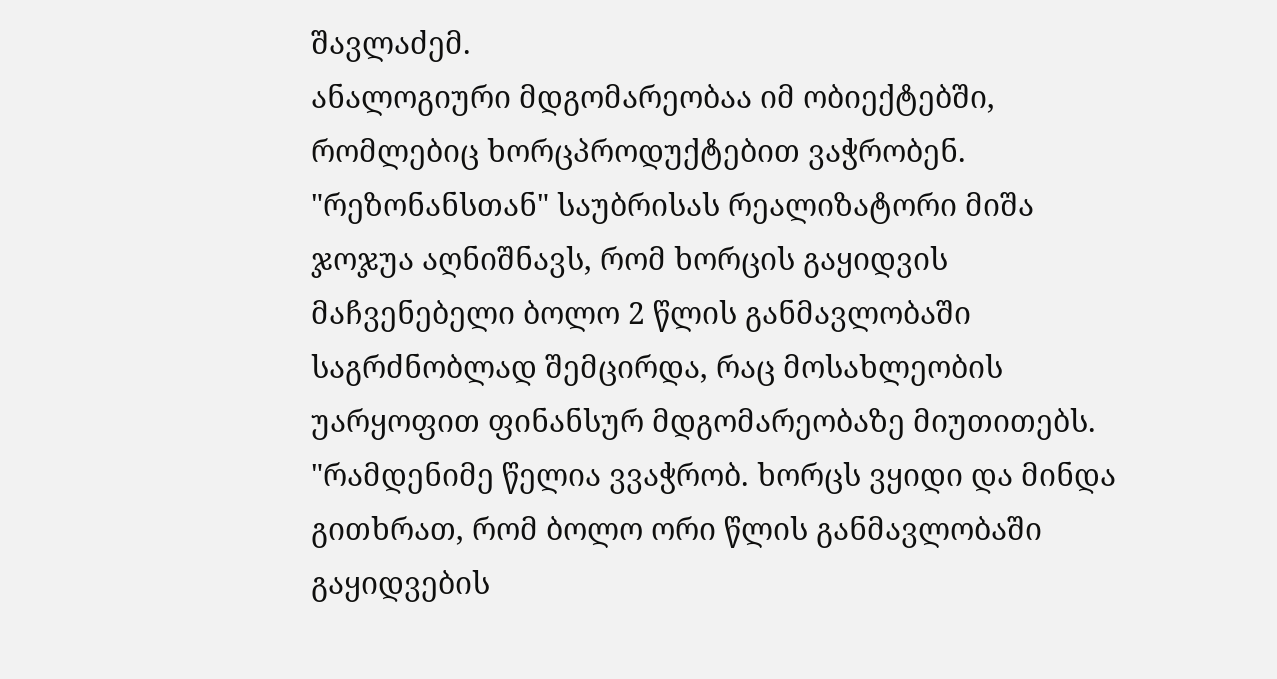შავლაძემ.
ანალოგიური მდგომარეობაა იმ ობიექტებში, რომლებიც ხორცპროდუქტებით ვაჭრობენ. "რეზონანსთან" საუბრისას რეალიზატორი მიშა ჯოჯუა აღნიშნავს, რომ ხორცის გაყიდვის მაჩვენებელი ბოლო 2 წლის განმავლობაში საგრძნობლად შემცირდა, რაც მოსახლეობის უარყოფით ფინანსურ მდგომარეობაზე მიუთითებს.
"რამდენიმე წელია ვვაჭრობ. ხორცს ვყიდი და მინდა გითხრათ, რომ ბოლო ორი წლის განმავლობაში გაყიდვების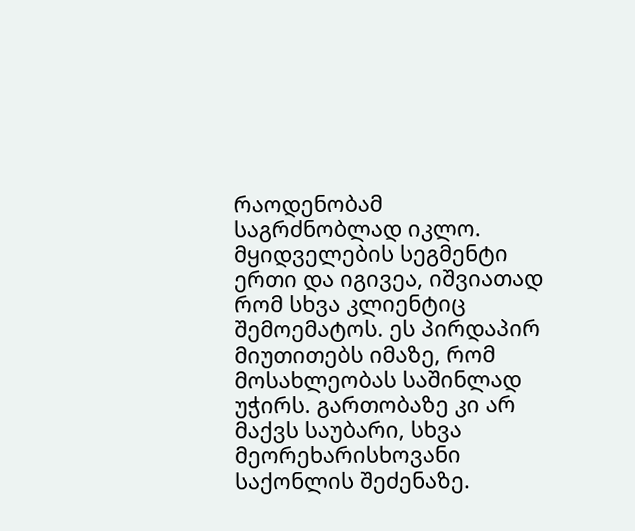რაოდენობამ საგრძნობლად იკლო. მყიდველების სეგმენტი ერთი და იგივეა, იშვიათად რომ სხვა კლიენტიც შემოემატოს. ეს პირდაპირ მიუთითებს იმაზე, რომ მოსახლეობას საშინლად უჭირს. გართობაზე კი არ მაქვს საუბარი, სხვა მეორეხარისხოვანი საქონლის შეძენაზე.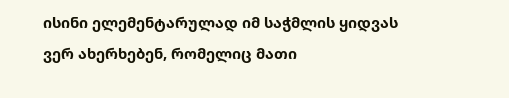ისინი ელემენტარულად იმ საჭმლის ყიდვას ვერ ახერხებენ, რომელიც მათი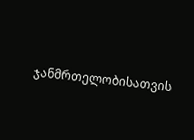ჯანმრთელობისათვის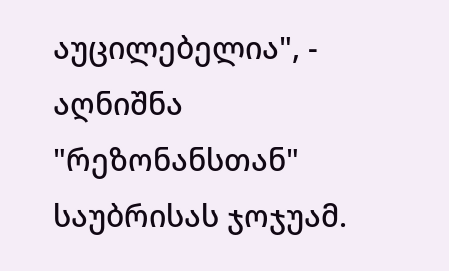აუცილებელია", - აღნიშნა "რეზონანსთან" საუბრისას ჯოჯუამ.